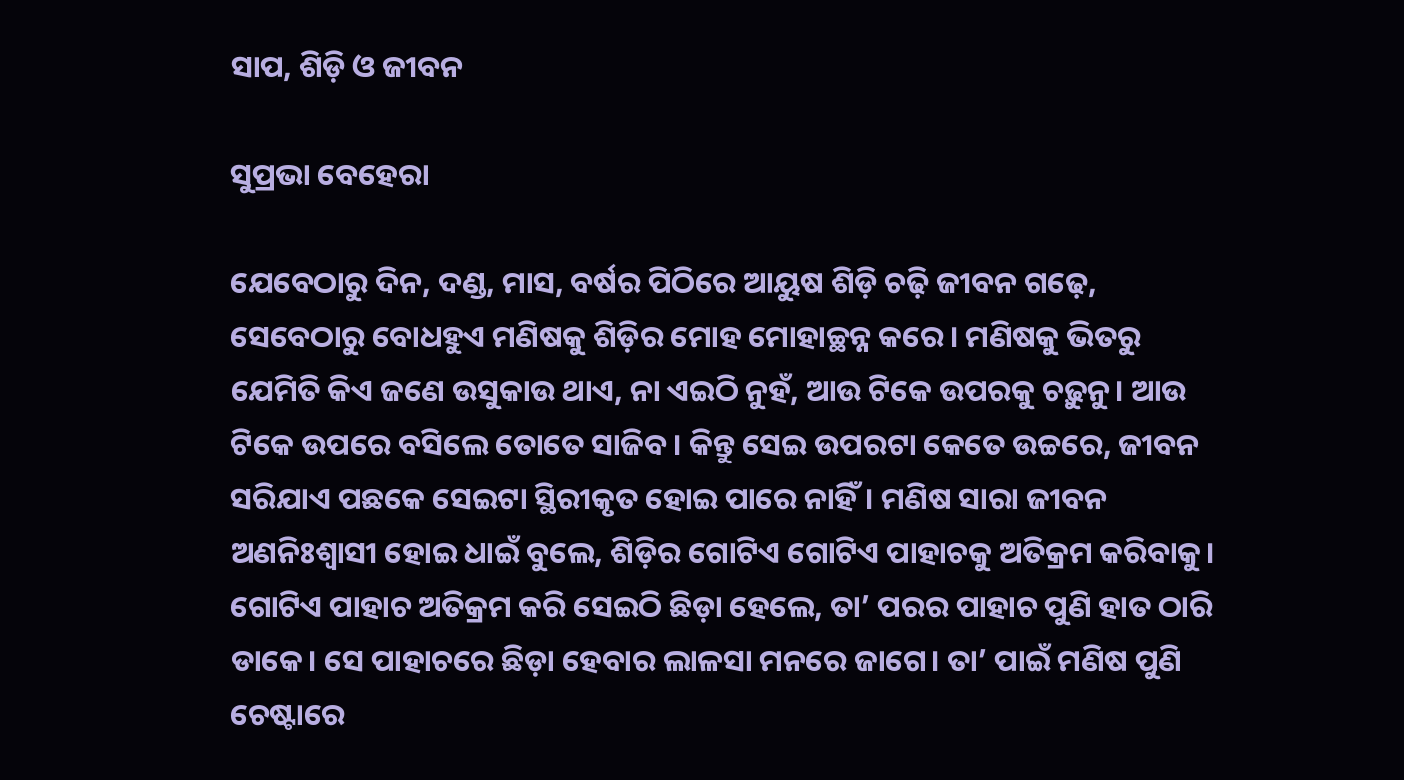ସାପ, ଶିଡ଼ି ଓ ଜୀବନ

ସୁପ୍ରଭା ବେହେରା

ଯେବେଠାରୁ ଦିନ, ଦଣ୍ଡ, ମାସ, ବର୍ଷର ପିଠିରେ ଆୟୁଷ ଶିଡ଼ି ଚଢ଼ି ଜୀବନ ଗଢ଼େ, ସେବେଠାରୁ ବୋଧହୁଏ ମଣିଷକୁ ଶିଡ଼ିର ମୋହ ମୋହାଚ୍ଛନ୍ନ କରେ। ମଣିଷକୁ ଭିତରୁ ଯେମିତି କିଏ ଜଣେ ଉସୁକାଉ ଥାଏ, ନା ଏଇଠି ନୁହଁ, ଆଉ ଟିକେ ଉପରକୁ ଚଢ଼ୁନୁ। ଆଉ ଟିକେ ଉପରେ ବସିଲେ ତୋତେ ସାଜିବ। କିନ୍ତୁ ସେଇ ଉପରଟା କେତେ ଉଚ୍ଚରେ, ଜୀବନ ସରିଯାଏ ପଛକେ ସେଇଟା ସ୍ଥିରୀକୃତ ହୋଇ ପାରେ ନାହିଁ। ମଣିଷ ସାରା ଜୀବନ ଅଣନିଃଶ୍ୱାସୀ ହୋଇ ଧାଇଁ ବୁଲେ, ଶିଡ଼ିର ଗୋଟିଏ ଗୋଟିଏ ପାହାଚକୁ ଅତିକ୍ରମ କରିବାକୁ। ଗୋଟିଏ ପାହାଚ ଅତିକ୍ରମ କରି ସେଇଠି ଛିଡ଼ା ହେଲେ, ତା’ ପରର ପାହାଚ ପୁଣି ହାତ ଠାରି ଡାକେ। ସେ ପାହାଚରେ ଛିଡ଼ା ହେବାର ଲାଳସା ମନରେ ଜାଗେ। ତା’ ପାଇଁ ମଣିଷ ପୁଣି ଚେଷ୍ଟାରେ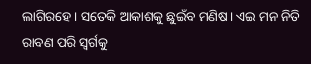ଲାଗିରହେ। ସତେକି ଆକାଶକୁ ଛୁଇଁବ ମଣିଷ। ଏଇ ମନ ନିତି ରାବଣ ପରି ସ୍ବର୍ଗକୁ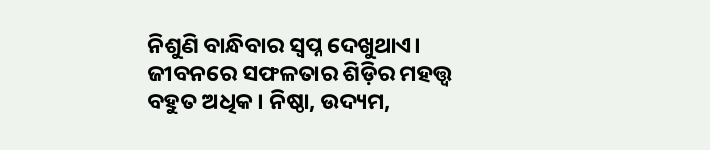ନିଶୁଣି ବାନ୍ଧିବାର ସ୍ବପ୍ନ ଦେଖୁଥାଏ।
ଜୀବନରେ ସଫଳତାର ଶିଡ଼ିର ମହତ୍ତ୍ୱ ବହୁତ ଅଧିକ। ନିଷ୍ଠା, ଉଦ୍ୟମ,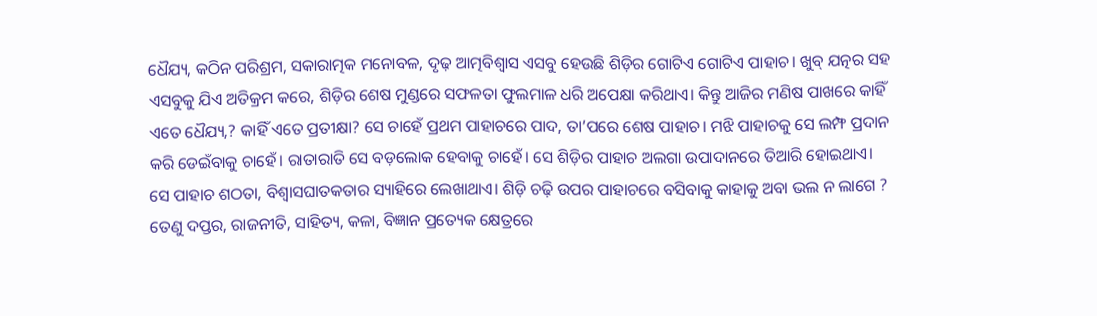ଧୈଯ୍ୟ, କଠିନ ପରିଶ୍ରମ, ସକାରାତ୍ମକ ମନୋବଳ, ଦୃଢ଼ ଆତ୍ମବିଶ୍ୱାସ ଏସବୁ ହେଉଛି ଶିଡ଼ିର ଗୋଟିଏ ଗୋଟିଏ ପାହାଚ। ଖୁବ୍‌ ଯତ୍ନର ସହ ଏସବୁକୁ ଯିଏ ଅତିକ୍ରମ କରେ, ଶିଡ଼ିର ଶେଷ ମୁଣ୍ଡରେ ସଫଳତା ଫୁଲମାଳ ଧରି ଅପେକ୍ଷା କରିଥାଏ। କିନ୍ତୁ ଆଜିର ମଣିଷ ପାଖରେ କାହିଁ ଏତେ ଧୈଯ୍ୟ,? କାହିଁ ଏତେ ପ୍ରତୀକ୍ଷା? ସେ ଚାହେଁ ପ୍ରଥମ ପାହାଚରେ ପାଦ, ତା’ପରେ ଶେଷ ପାହାଚ। ମଝି ପାହାଚକୁ ସେ ଲମ୍ଫ ପ୍ରଦାନ କରି ଡେଇଁବାକୁ ଚାହେଁ। ରାତାରାତି ସେ ବଡ଼ଲୋକ ହେବାକୁ ଚାହେଁ। ସେ ଶିଡ଼ିର ପାହାଚ ଅଲଗା ଉପାଦାନରେ ତିଆରି ହୋଇଥାଏ। ସେ ପାହାଚ ଶଠତା, ବିଶ୍ବାସଘାତକତାର ସ୍ୟାହିରେ ଲେଖାଥାଏ। ଶିଡ଼ି ଚଢ଼ି ଉପର ପାହାଚରେ ବସିବାକୁ କାହାକୁ ଅବା ଭଲ ନ ଲାଗେ ? ତେଣୁ ଦପ୍ତର, ରାଜନୀତି, ସାହିତ୍ୟ, କଳା, ବିଜ୍ଞାନ ପ୍ରତ୍ୟେକ କ୍ଷେତ୍ରରେ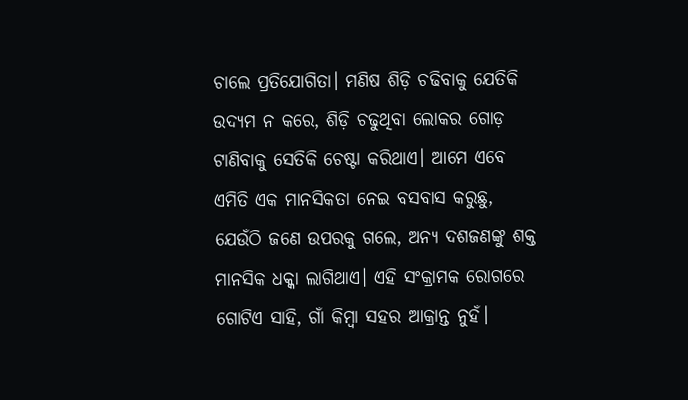ଚାଲେ ପ୍ରତିଯୋଗିତା। ମଣିଷ ଶିଡ଼ି ଚଢିବାକୁ ଯେତିକି ଉଦ୍ୟମ ନ କରେ, ଶିଡ଼ି ଚଢୁଥିବା ଲୋକର ଗୋଡ଼ ଟାଣିବାକୁ ସେତିକି ଚେଷ୍ଟା କରିଥାଏ। ଆମେ ଏବେ ଏମିତି ଏକ ମାନସିକତା ନେଇ ବସବାସ କରୁଛୁ, ଯେଉଁଠି ଜଣେ ଉପରକୁ ଗଲେ, ଅନ୍ୟ ଦଶଜଣଙ୍କୁ ଶକ୍ତ ମାନସିକ ଧକ୍କା ଲାଗିଥାଏ। ଏହି ସଂକ୍ରାମକ ରୋଗରେ ଗୋଟିଏ ସାହି, ଗାଁ କିମ୍ବା ସହର ଆକ୍ରାନ୍ତ ନୁହଁ।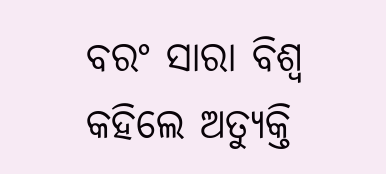ବରଂ ସାରା ବିଶ୍ୱ କହିଲେ ଅତ୍ୟୁକ୍ତି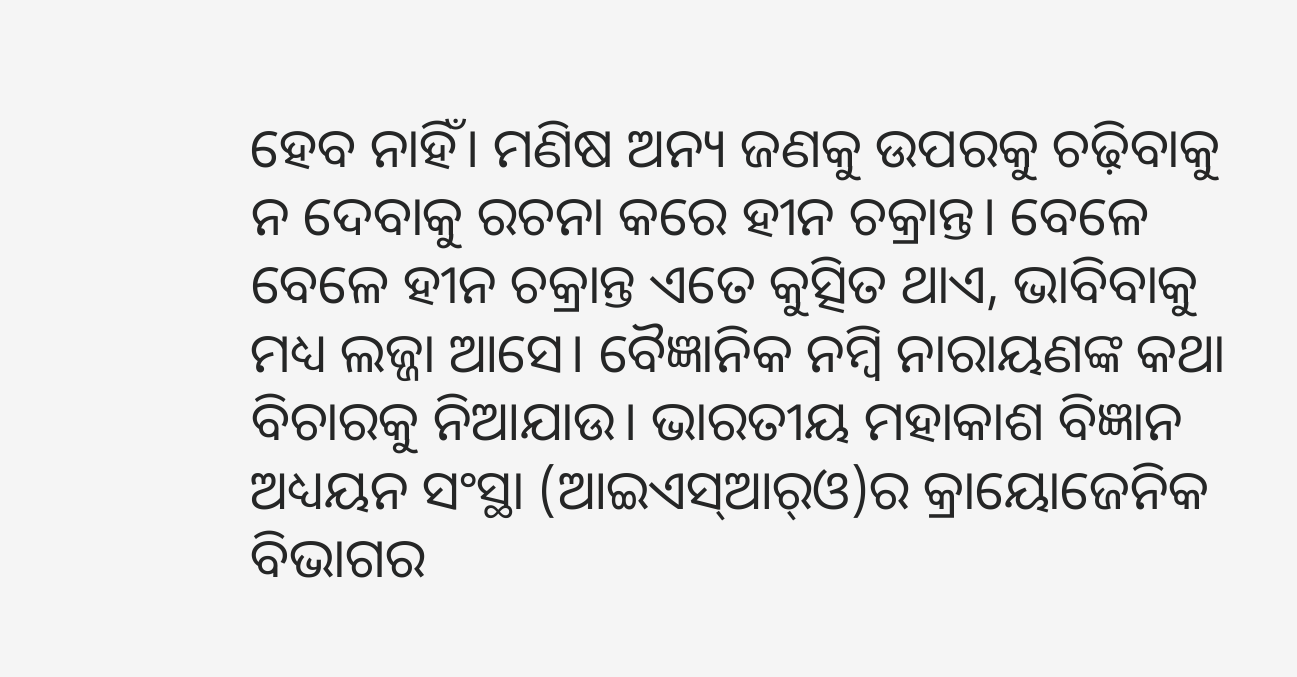ହେବ ନାହିଁ। ମଣିଷ ଅନ୍ୟ ଜଣକୁ ଉପରକୁ ଚଢ଼ିବାକୁ ନ ଦେବାକୁ ରଚନା କରେ ହୀନ ଚକ୍ରାନ୍ତ। ବେଳେ ବେଳେ ହୀନ ଚକ୍ରାନ୍ତ ଏତେ କୁତ୍ସିତ ଥାଏ, ଭାବିବାକୁ ମଧ୍ୟ ଲଜ୍ଜା ଆସେ। ବୈଜ୍ଞାନିକ ନମ୍ବି ନାରାୟଣଙ୍କ କଥା ବିଚାରକୁ ନିଆଯାଉ। ଭାରତୀୟ ମହାକାଶ ବିଜ୍ଞାନ ଅଧ୍ୟୟନ ସଂସ୍ଥା (ଆଇଏସ୍‌ଆର୍‌ଓ)ର କ୍ରାୟୋଜେନିକ ବିଭାଗର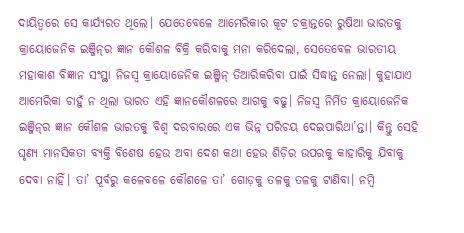ଦାୟିତ୍ୱରେ ସେ କାର୍ଯ୍ୟରତ ଥିଲେ। ଯେତେବେଳେ ଆମେରିକାର କୂଟ ଚକ୍ରାନ୍ତରେ ରୁଷିଆ ଭାରତକୁ କ୍ରାୟୋଜେନିକ ଇଞ୍ଜିନ୍‌ର ଜ୍ଞାନ କୌଶଳ ବିକ୍ରି କରିବାକୁ ମନା କରିଦେଲା, ସେତେବେଳ ଭାରତୀୟ ମହାକାଶ ବିଜ୍ଞାନ ସଂସ୍ଥା ନିଜସ୍ବ କ୍ରାୟୋଜେନିକ ଇଞ୍ଜିନ୍‌ ତିଆରିକରିବା ପାଇଁ ସିଦ୍ଧାନ୍ତ ନେଲା। କୁହାଯାଏ ଆମେରିକା ଚାହୁଁ ନ ଥିଲା ଭାରତ ଏହି ଜ୍ଞାନକୌଶଳରେ ଆଗକୁ ବଢୁ। ନିଜସ୍ବ ନିର୍ମିତ କ୍ରାୟୋଜେନିକ ଇଞ୍ଜିନ୍‌ର ଜ୍ଞାନ କୌଶଳ ଭାରତକୁ ବିଶ୍ୱ ଦରବାରରେ ଏକ ଭିନ୍ନ ପରିଚୟ ଦେଇପାରିଥା’ନ୍ତା। କିନ୍ତୁ ସେହି ଘୃଣ୍ୟ ମାନସିକତା ବ୍ୟକ୍ତି ବିଶେଷ ହେଉ ଅବା ଦେଶ କଥା ହେଉ ଶିଡ଼ିର ଉପରକୁ କାହାରିକୁ ଯିବାକୁ ଦେବା ନାହିଁ। ତା’ ପୂର୍ବରୁ କଳେବଳେ କୌଶଳେ ତା’ ଗୋଡ଼କୁ ତଳକୁ ତଳକୁ ଟାଣିବା। ନମ୍ବି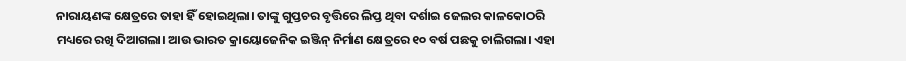ନାରାୟଣଙ୍କ କ୍ଷେତ୍ରରେ ତାହା ହିଁ ହୋଇଥିଲା। ତାଙ୍କୁ ଗୁପ୍ତଚର ବୃତ୍ତିରେ ଲିପ୍ତ ଥିବା ଦର୍ଶାଇ ଜେଲର କାଳକୋଠରି ମଧ୍ୟରେ ରଖି ଦିଆଗଲା। ଆଉ ଭାରତ କ୍ରାୟୋଜେନିକ ଇଞ୍ଜିନ୍‌ ନିର୍ମାଣ କ୍ଷେତ୍ରରେ ୧୦ ବର୍ଷ ପଛକୁ ଚାଲିଗଲା। ଏହା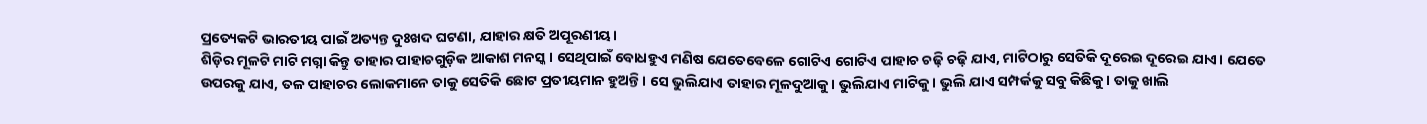ପ୍ରତ୍ୟେକଟି ଭାରତୀୟ ପାଇଁ ଅତ୍ୟନ୍ତ ଦୁଃଖଦ ଘଟଣା, ଯାହାର କ୍ଷତି ଅପୂରଣୀୟ।
ଶିଡ଼ିର ମୂଳଟି ମାଟି ମଗ୍ନା କିନ୍ତୁ ତାହାର ପାହାଚଗୁଡ଼ିକ ଆକାଶ ମନସ୍କ। ସେଥିପାଇଁ ବୋଧହୁଏ ମଣିଷ ଯେତେବେଳେ ଗୋଟିଏ ଗୋଟିଏ ପାହାଚ ଚଢ଼ି ଚଢ଼ି ଯାଏ, ମାଟିଠାରୁ ସେତିକି ଦୂରେଇ ଦୂରେଇ ଯାଏ। ଯେତେ ଉପରକୁ ଯାଏ, ତଳ ପାହାଚର ଲୋକମାନେ ତାକୁ ସେତିକି ଛୋଟ ପ୍ରତୀୟମାନ ହୁଅନ୍ତି। ସେ ଭୁଲିଯାଏ ତାହାର ମୂଳଦୁଆକୁ। ଭୁଲିଯାଏ ମାଟିକୁ। ଭୁଲି ଯାଏ ସମ୍ପର୍କକୁ ସବୁ କିଛିକୁ। ତାକୁ ଖାଲି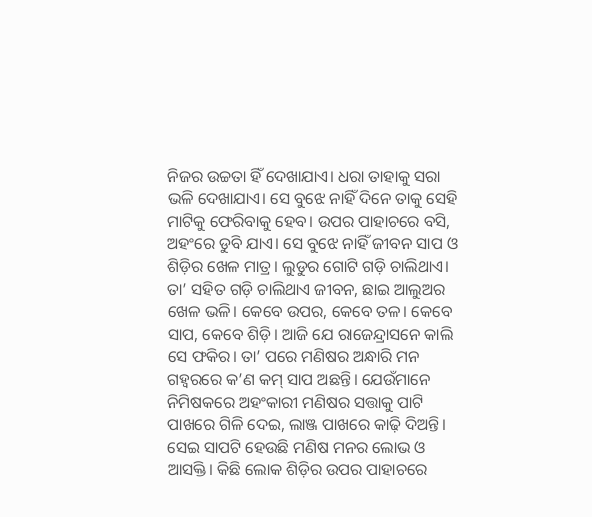ନିଜର ଉଚ୍ଚତା ହିଁ ଦେଖାଯାଏ। ଧରା ତାହାକୁ ସରା ଭଳି ଦେଖାଯାଏ। ସେ ବୁଝେ ନାହିଁ ଦିନେ ତାକୁ ସେହି ମାଟିକୁ ଫେରିବାକୁ ହେବ। ଉପର ପାହାଚରେ ବସି, ଅହଂରେ ଡୁବି ଯାଏ। ସେ ବୁଝେ ନାହିଁ ଜୀବନ ସାପ ଓ ଶିଡ଼ିର ଖେଳ ମାତ୍ର। ଲୁଡୁର ଗୋଟି ଗଡ଼ି ଚାଲିଥାଏ। ତା’ ସହିତ ଗଡ଼ି ଚାଲିଥାଏ ଜୀବନ, ଛାଇ ଆଲୁଅର ଖେଳ ଭଳି। କେବେ ଉପର, କେବେ ତଳ। କେବେ ସାପ, କେବେ ଶିଡ଼ି। ଆଜି ଯେ ରାଜେନ୍ଦ୍ରାସନେ କାଲି ସେ ଫକିର। ତା’ ପରେ ମଣିଷର ଅନ୍ଧାରି ମନ ଗହ୍ବରରେ କ’ଣ କମ୍‌ ସାପ ଅଛନ୍ତି। ଯେଉଁମାନେ ନିମିଷକରେ ଅହଂକାରୀ ମଣିଷର ସତ୍ତାକୁ ପାଟି ପାଖରେ ଗିଳି ଦେଇ, ଲାଞ୍ଜ ପାଖରେ କାଢ଼ି ଦିଅନ୍ତି। ସେଇ ସାପଟି ହେଉଛି ମଣିଷ ମନର ଲୋଭ ଓ ଆସକ୍ତି। କିଛି ଲୋକ ଶିଡ଼ିର ଉପର ପାହାଚରେ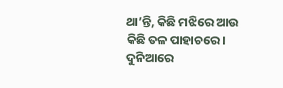ଥା’ନ୍ତି, କିଛି ମଝିରେ ଆଉ କିଛି ତଳ ପାହାଚରେ। ଦୁନିଆରେ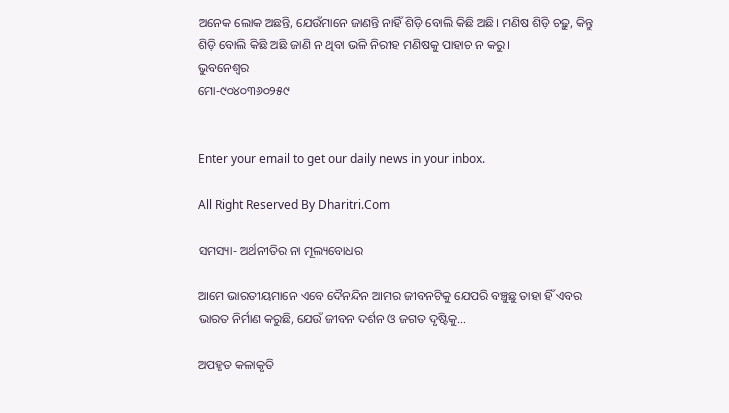ଅନେକ ଲୋକ ଅଛନ୍ତି, ଯେଉଁମାନେ ଜାଣନ୍ତି ନାହିଁ ଶିଡ଼ି ବୋଲି କିଛି ଅଛି। ମଣିଷ ଶିଡ଼ି ଚଢ଼ୁ, କିନ୍ତୁ ଶିଡ଼ି ବୋଲି କିଛି ଅଛି ଜାଣି ନ ଥିବା ଭଳି ନିରୀହ ମଣିଷକୁ ପାହାଚ ନ କରୁ।
ଭୁବନେଶ୍ବର
ମୋ-୯୦୪୦୩୬୦୨୫୯


Enter your email to get our daily news in your inbox.

All Right Reserved By Dharitri.Com

ସମସ୍ୟା- ଅର୍ଥନୀତିର ନା ମୂଲ୍ୟବୋଧର

ଆମେ ଭାରତୀୟମାନେ ଏବେ ଦୈନନ୍ଦିନ ଆମର ଜୀବନଟିକୁ ଯେପରି ବଞ୍ଚୁଛୁ ତାହା ହିଁ ଏବର ଭାରତ ନିର୍ମାଣ କରୁଛି, ଯେଉଁ ଜୀବନ ଦର୍ଶନ ଓ ଜଗତ ଦୃଷ୍ଟିକୁ…

ଅପହୃତ କଳାକୃତି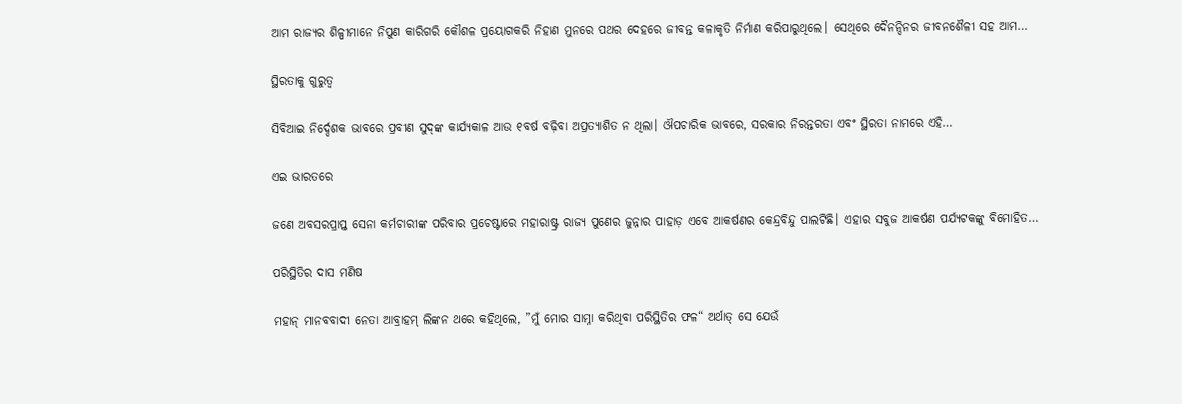ଆମ ରାଜ୍ୟର ଶିଳ୍ପୀମାନେ ନିପୁଣ କାରିଗରି କୌଶଳ ପ୍ରୟୋଗକରି ନିହାଣ ମୁନରେ ପଥର ଦେହରେ ଜୀବନ୍ତ କଳାକୃତି ନିର୍ମାଣ କରିପାରୁଥିଲେ। ସେଥିରେ ଦୈନନ୍ଦିନର ଜୀବନଶୈଳୀ ସହ ଆମ…

ସ୍ଥିରତାକୁ ଗୁରୁତ୍ୱ

ସିବିଆଇ ନିର୍ଦ୍ଦେଶକ ଭାବରେ ପ୍ରବୀଣ ସୁଦ୍‌ଙ୍କ କାର୍ଯ୍ୟକାଳ ଆଉ ୧ବର୍ଷ ବଢ଼ିବା ଅପ୍ରତ୍ୟାଶିତ ନ ଥିଲା। ଔପଚାରିକ ଭାବରେ, ସରକାର ନିରନ୍ତରତା ଏବଂ ସ୍ଥିରତା ନାମରେ ଏହି…

ଏଇ ଭାରତରେ

ଜଣେ ଅବସରପ୍ରାପ୍ତ ସେନା କର୍ମଚାରୀଙ୍କ ପରିବାର ପ୍ରଚେଷ୍ଟାରେ ମହାରାଷ୍ଟ୍ର ରାଜ୍ୟ ପୁଣେର ଜୁନ୍ନାର ପାହାଡ଼ ଏବେ ଆକର୍ଷଣର କେନ୍ଦ୍ରବିନ୍ଦୁ ପାଲଟିଛି। ଏହାର ସବୁଜ ଆକର୍ଷଣ ପର୍ଯ୍ୟଟକଙ୍କୁ ବିମୋହିତ…

ପରିସ୍ଥିତିର ଦାସ ମଣିଷ

ମହାନ୍‌ ମାନବବାଦୀ ନେତା ଆବ୍ରାହମ୍‌ ଲିଙ୍କନ ଥରେ କହିଥିଲେ, ”ମୁଁ ମୋର ସାମ୍ନା କରିଥିବା ପରିସ୍ଥିତିର ଫଳ“ ଅର୍ଥାତ୍‌ ସେ ଯେଉଁ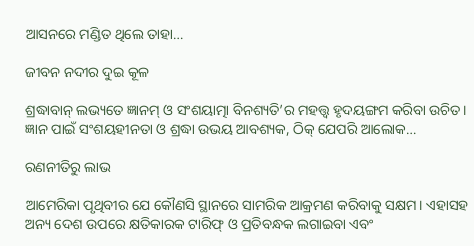ଆସନରେ ମଣ୍ଡିତ ଥିଲେ ତାହା…

ଜୀବନ ନଦୀର ଦୁଇ କୂଳ

ଶ୍ରଦ୍ଧାବାନ୍‌ ଲଭ୍ୟତେ ଜ୍ଞାନମ୍‌ ଓ ସଂଶୟାତ୍ମା ବିନଶ୍ୟତି’ର ମହତ୍ତ୍ୱ ହୃଦୟଙ୍ଗମ କରିବା ଉଚିତ। ଜ୍ଞାନ ପାଇଁ ସଂଶୟହୀନତା ଓ ଶ୍ରଦ୍ଧା ଉଭୟ ଆବଶ୍ୟକ, ଠିକ୍‌ ଯେପରି ଆଲୋକ…

ରଣନୀତିରୁ ଲାଭ

ଆମେରିକା ପୃଥିବୀର ଯେ କୌଣସି ସ୍ଥାନରେ ସାମରିକ ଆକ୍ରମଣ କରିବାକୁ ସକ୍ଷମ। ଏହାସହ ଅନ୍ୟ ଦେଶ ଉପରେ କ୍ଷତିକାରକ ଟାରିଫ୍‌ ଓ ପ୍ରତିବନ୍ଧକ ଲଗାଇବା ଏବଂ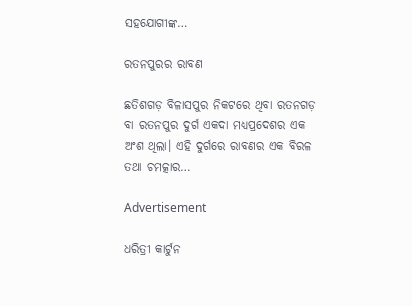ସହଯୋଗୀଙ୍କ…

ରତନପୁରର ରାବଣ

ଛତିଶଗଡ଼ ବିଳାସପୁର ନିକଟରେ ଥିବା ରତନଗଡ଼ ବା ରତନପୁର ଦୁର୍ଗ ଏକଦା ମଧ୍ୟପ୍ରଦେଶର ଏକ ଅଂଶ ଥିଲା। ଏହି ଦୁର୍ଗରେ ରାବଣର ଏକ ବିରଳ ତଥା ଚମତ୍କାର…

Advertisement

ଧରିତ୍ରୀ କାର୍ଟୁନ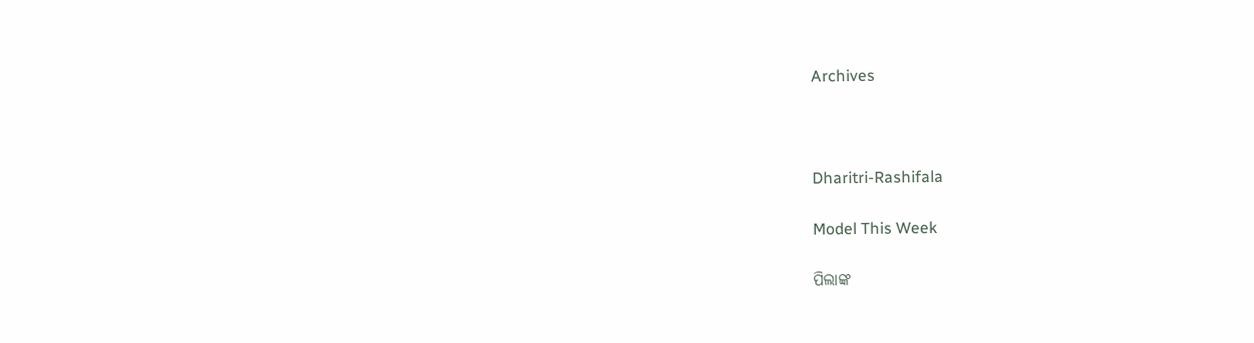Archives



Dharitri-Rashifala

Model This Week

ପିଲାଙ୍କ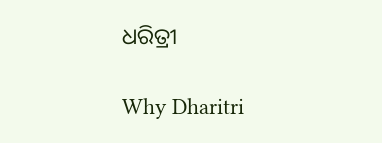ଧରିତ୍ରୀ

Why Dharitri